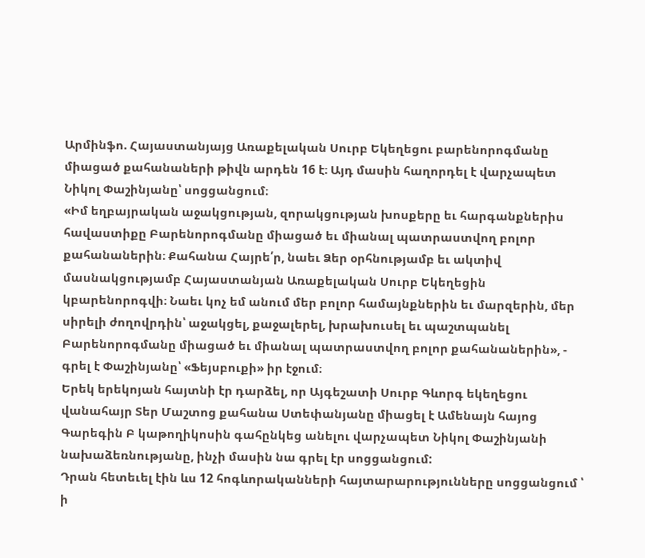Արմինֆո. Հայաստանյայց Առաքելական Սուրբ Եկեղեցու բարենորոգմանը միացած քահանաների թիվն արդեն 16 է։ Այդ մասին հաղորդել է վարչապետ Նիկոլ Փաշինյանը՝ սոցցանցում։
«Իմ եղբայրական աջակցության, զորակցության խոսքերը եւ հարգանքներիս հավաստիքը Բարենորոգմանը միացած եւ միանալ պատրաստվող բոլոր քահանաներին։ Քահանա Հայրե՛ր, նաեւ Ձեր օրհնությամբ եւ ակտիվ մասնակցությամբ Հայաստանյան Առաքելական Սուրբ Եկեղեցին կբարենորոգվի։ Նաեւ կոչ եմ անում մեր բոլոր համայնքներին եւ մարզերին, մեր սիրելի ժողովրդին՝ աջակցել, քաջալերել, խրախուսել եւ պաշտպանել Բարենորոգմանը միացած եւ միանալ պատրաստվող բոլոր քահանաներին», - գրել է Փաշինյանը՝ «Ֆեյսբուքի» իր էջում։
Երեկ երեկոյան հայտնի էր դարձել, որ Այգեշատի Սուրբ Գևորգ եկեղեցու վանահայր Տեր Մաշտոց քահանա Ստեփանյանը միացել է Ամենայն հայոց Գարեգին Բ կաթողիկոսին գահընկեց անելու վարչապետ Նիկոլ Փաշինյանի նախաձեռնությանը, ինչի մասին նա գրել էր սոցցանցում:
Դրան հետեւել էին ևս 12 հոգևորականների հայտարարությունները սոցցանցում ՝ ի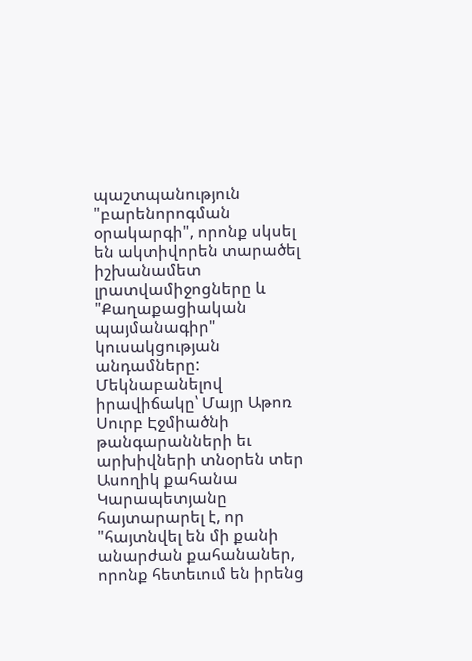պաշտպանություն "բարենորոգման օրակարգի", որոնք սկսել են ակտիվորեն տարածել իշխանամետ լրատվամիջոցները և "Քաղաքացիական պայմանագիր" կուսակցության անդամները:
Մեկնաբանելով իրավիճակը՝ Մայր Աթոռ Սուրբ Էջմիածնի թանգարանների եւ արխիվների տնօրեն տեր Ասողիկ քահանա Կարապետյանը հայտարարել է, որ "հայտնվել են մի քանի անարժան քահանաներ, որոնք հետեւում են իրենց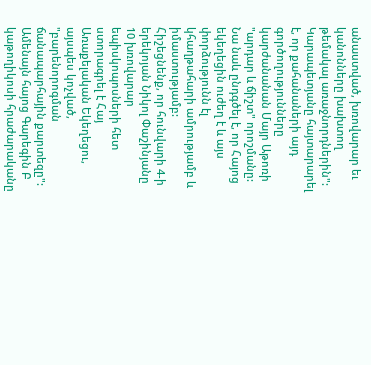անաստված, խռովարար եւ կանոնները խախտող թեմակալ առաջնորդներին": Կարապետյանը հայտարարել է, որ քահանաների այդ գործողությունները կարժանանան Մայր Աթոռի "արդար և ճիշտ" որոշմանը: Նա նաև ընդգծել է, որ Հայոց եկեղեցին ուժեղ է և այս փորձությունն էլ կհաղթահարի ամրությամբ և իմաստությամբ:
Հիշեցնենք, որ հունվարի 4-ի երեկոյան Նիկոլ Փաշինյանը 10 խռովարար եպիսկոպոսների հետ ստորագրել է Հայ Առաքելական Եկեղեցու, այսպես կոչված, "բարենորոգման ճանապարհային քարտեզը": Ամենայն հայոց Գարեգին Բ կաթողիկոսի հրաժարականը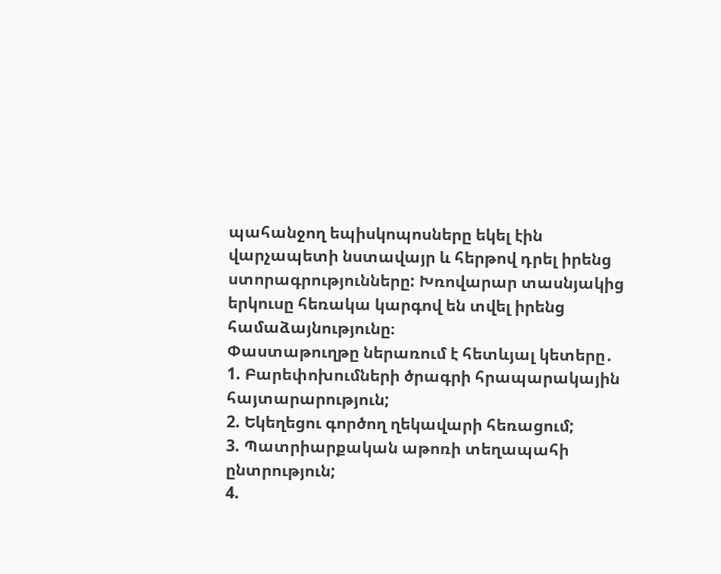պահանջող եպիսկոպոսները եկել էին վարչապետի նստավայր և հերթով դրել իրենց ստորագրությունները: Խռովարար տասնյակից երկուսը հեռակա կարգով են տվել իրենց համաձայնությունը։
Փաստաթուղթը ներառում է հետևյալ կետերը․
1. Բարեփոխումների ծրագրի հրապարակային հայտարարություն;
2. Եկեղեցու գործող ղեկավարի հեռացում;
3. Պատրիարքական աթոռի տեղապահի ընտրություն;
4.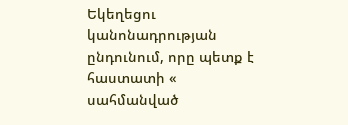Եկեղեցու կանոնադրության ընդունում, որը պետք է հաստատի « սահմանված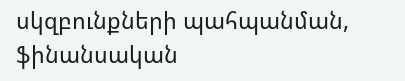սկզբունքների պահպանման, ֆինանսական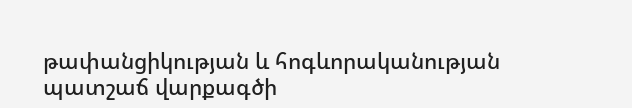թափանցիկության և հոգևորականության պատշաճ վարքագծի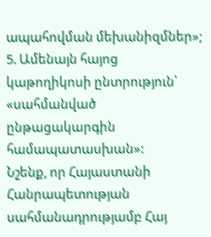ապահովման մեխանիզմներ»;
5. Ամենայն հայոց կաթողիկոսի ընտրություն՝ «սահմանված ընթացակարգին համապատասխան»:
Նշենք, որ Հայաստանի Հանրապետության սահմանադրությամբ Հայ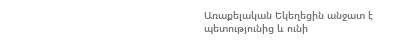Առաքելական Եկեղեցին անջատ է պետությունից և ունի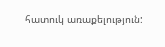հատուկ առաքելություն: